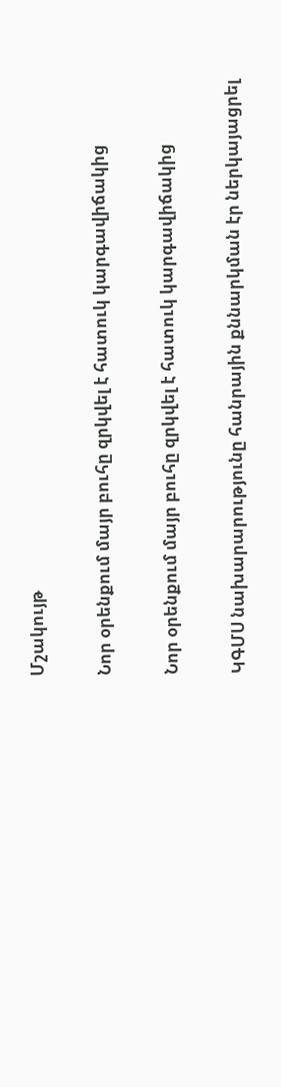Մշակույթ

Նոր օրենքում մայր բուհը զրկվել է հատուկ կարգավիճակից

Նոր օրենքում մայր բուհը զրկվել է հատուկ կարգավիճակից

ԿԳՄՍ նախարարությունը հանրային քննարկման էր ներկայացրել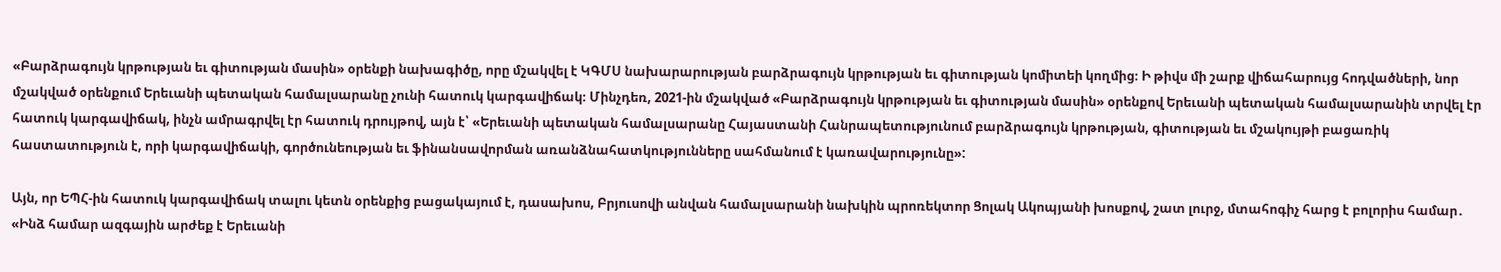«Բարձրագույն կրթության եւ գիտության մասին» օրենքի նախագիծը, որը մշակվել է ԿԳՄՍ նախարարության բարձրագույն կրթության եւ գիտության կոմիտեի կողմից։ Ի թիվս մի շարք վիճահարույց հոդվածների, նոր մշակված օրենքում Երեւանի պետական համալսարանը չունի հատուկ կարգավիճակ։ Մինչդեռ, 2021-ին մշակված «Բարձրագույն կրթության եւ գիտության մասին» օրենքով Երեւանի պետական համալսարանին տրվել էր հատուկ կարգավիճակ, ինչն ամրագրվել էր հատուկ դրույթով, այն է՝ «Երեւանի պետական համալսարանը Հայաստանի Հանրապետությունում բարձրագույն կրթության, գիտության եւ մշակույթի բացառիկ հաստատություն է, որի կարգավիճակի, գործունեության եւ ֆինանսավորման առանձնահատկությունները սահմանում է կառավարությունը»:

Այն, որ ԵՊՀ-ին հատուկ կարգավիճակ տալու կետն օրենքից բացակայում է, դասախոս, Բրյուսովի անվան համալսարանի նախկին պրոռեկտոր Ցոլակ Ակոպյանի խոսքով, շատ լուրջ, մտահոգիչ հարց է բոլորիս համար․ «Ինձ համար ազգային արժեք է Երեւանի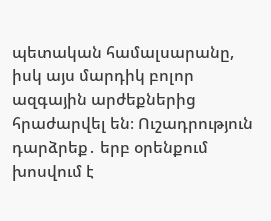պետական համալսարանը, իսկ այս մարդիկ բոլոր ազգային արժեքներից հրաժարվել են։ Ուշադրություն դարձրեք․ երբ օրենքում խոսվում է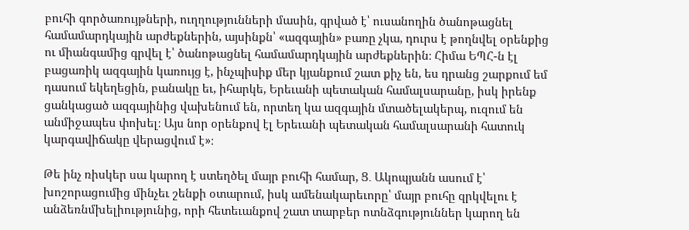բուհի գործառույթների, ուղղությունների մասին, գրված է՝ ուսանողին ծանոթացնել համամարդկային արժեքներին, այսինքն՝ «ազգային» բառը չկա, դուրս է թողնվել օրենքից ու միանգամից գրվել է՝ ծանոթացնել համամարդկային արժեքներին։ Հիմա ԵՊՀ-ն էլ բացառիկ ազգային կառույց է, ինչպիսիք մեր կյանքում շատ քիչ են, ես դրանց շարքում եմ դասում եկեղեցին, բանակը եւ, իհարկե, Երեւանի պետական համալսարանը, իսկ իրենք ցանկացած ազգայինից վախենում են, որտեղ կա ազգային մտածելակերպ, ուզում են անմիջապես փոխել։ Այս նոր օրենքով էլ Երեւանի պետական համալսարանի հատուկ կարգավիճակը վերացվում է»։

Թե ինչ ռիսկեր սա կարող է ստեղծել մայր բուհի համար, Ց․ Ակոպյանն ասում է՝ խոշորացումից մինչեւ շենքի օտարում, իսկ ամենակարեւորը՝ մայր բուհը զրկվելու է անձեռնմխելիությունից, որի հետեւանքով շատ տարբեր ոտնձգություններ կարող են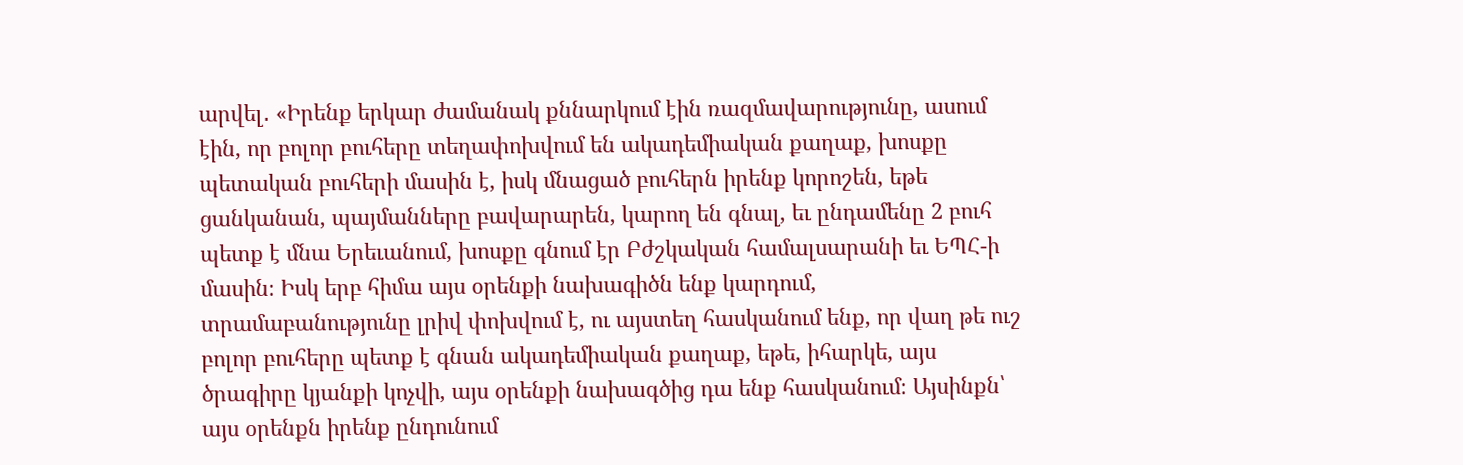արվել․ «Իրենք երկար ժամանակ քննարկում էին ռազմավարությունը, ասում էին, որ բոլոր բուհերը տեղափոխվում են ակադեմիական քաղաք, խոսքը պետական բուհերի մասին է, իսկ մնացած բուհերն իրենք կորոշեն, եթե ցանկանան, պայմանները բավարարեն, կարող են գնալ, եւ ընդամենը 2 բուհ պետք է մնա Երեւանում, խոսքը գնում էր Բժշկական համալսարանի եւ ԵՊՀ-ի մասին։ Իսկ երբ հիմա այս օրենքի նախագիծն ենք կարդում, տրամաբանությունը լրիվ փոխվում է, ու այստեղ հասկանում ենք, որ վաղ թե ուշ բոլոր բուհերը պետք է գնան ակադեմիական քաղաք, եթե, իհարկե, այս ծրագիրը կյանքի կոչվի, այս օրենքի նախագծից դա ենք հասկանում։ Այսինքն՝ այս օրենքն իրենք ընդունում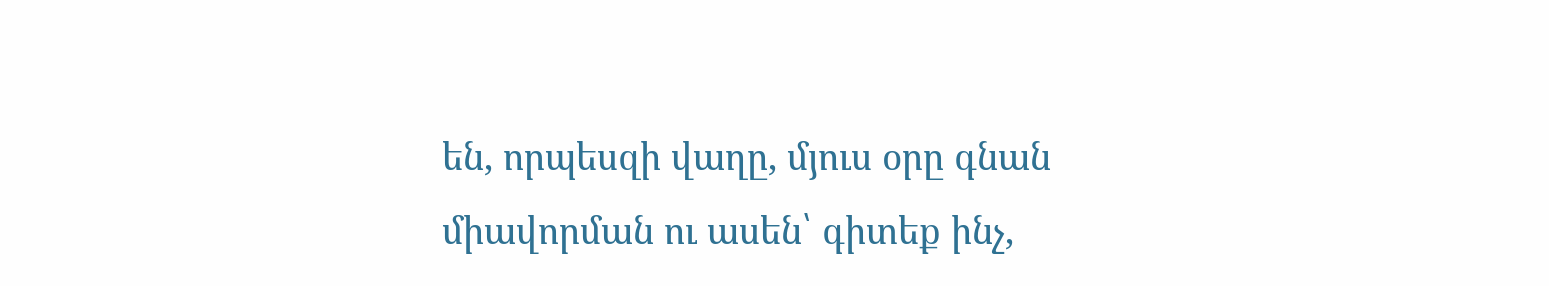են, որպեսզի վաղը, մյուս օրը գնան միավորման ու ասեն՝ գիտեք ինչ,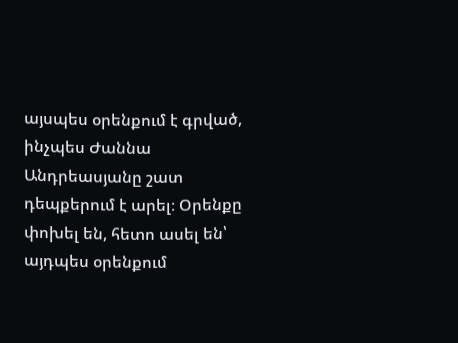այսպես օրենքում է գրված, ինչպես Ժաննա Անդրեասյանը շատ դեպքերում է արել։ Օրենքը փոխել են, հետո ասել են՝ այդպես օրենքում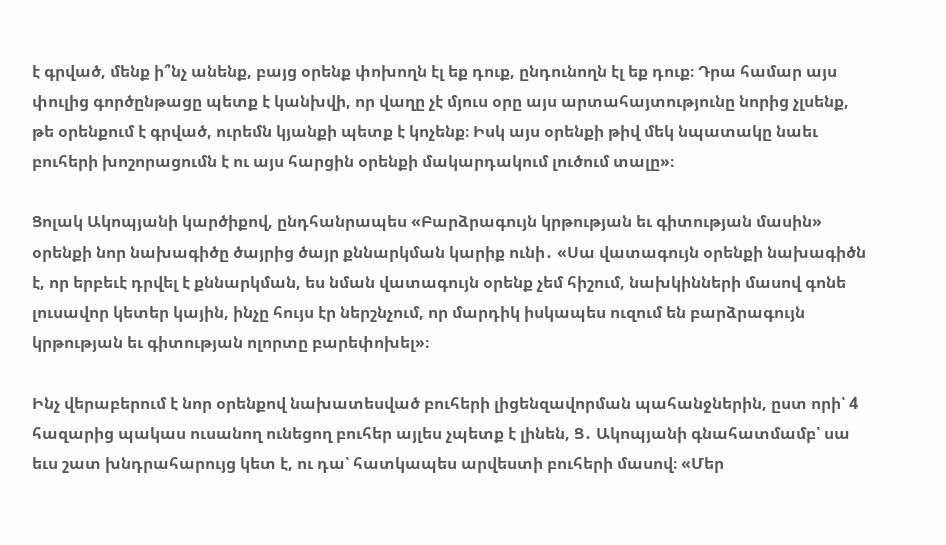է գրված, մենք ի՞նչ անենք, բայց օրենք փոխողն էլ եք դուք, ընդունողն էլ եք դուք։ Դրա համար այս փուլից գործընթացը պետք է կանխվի, որ վաղը չէ մյուս օրը այս արտահայտությունը նորից չլսենք, թե օրենքում է գրված, ուրեմն կյանքի պետք է կոչենք։ Իսկ այս օրենքի թիվ մեկ նպատակը նաեւ բուհերի խոշորացումն է ու այս հարցին օրենքի մակարդակում լուծում տալը»։

Ցոլակ Ակոպյանի կարծիքով, ընդհանրապես «Բարձրագույն կրթության եւ գիտության մասին» օրենքի նոր նախագիծը ծայրից ծայր քննարկման կարիք ունի․ «Սա վատագույն օրենքի նախագիծն է, որ երբեւէ դրվել է քննարկման, ես նման վատագույն օրենք չեմ հիշում, նախկինների մասով գոնե լուսավոր կետեր կային, ինչը հույս էր ներշնչում, որ մարդիկ իսկապես ուզում են բարձրագույն կրթության եւ գիտության ոլորտը բարեփոխել»։

Ինչ վերաբերում է նոր օրենքով նախատեսված բուհերի լիցենզավորման պահանջներին, ըստ որի՝ 4 հազարից պակաս ուսանող ունեցող բուհեր այլես չպետք է լինեն, Ց․ Ակոպյանի գնահատմամբ՝ սա եւս շատ խնդրահարույց կետ է, ու դա՝ հատկապես արվեստի բուհերի մասով։ «Մեր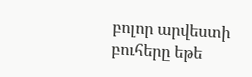բոլոր արվեստի բուհերը եթե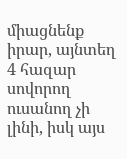միացնենք իրար, այնտեղ 4 հազար սովորող ուսանող չի լինի, իսկ այս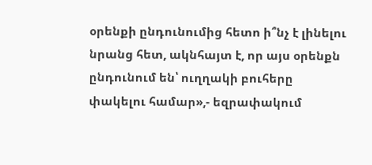օրենքի ընդունումից հետո ի՞նչ է լինելու նրանց հետ, ակնհայտ է, որ այս օրենքն ընդունում են՝ ուղղակի բուհերը փակելու համար»,- եզրափակում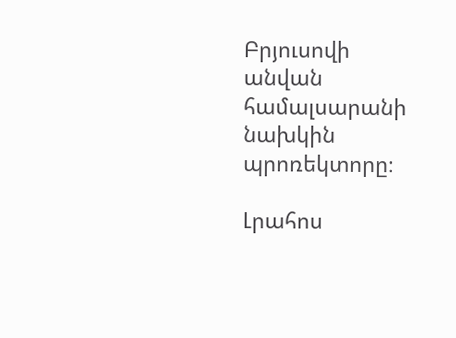Բրյուսովի անվան համալսարանի նախկին պրոռեկտորը։

Լրահոս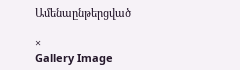Ամենաընթերցված

×
Gallery Image